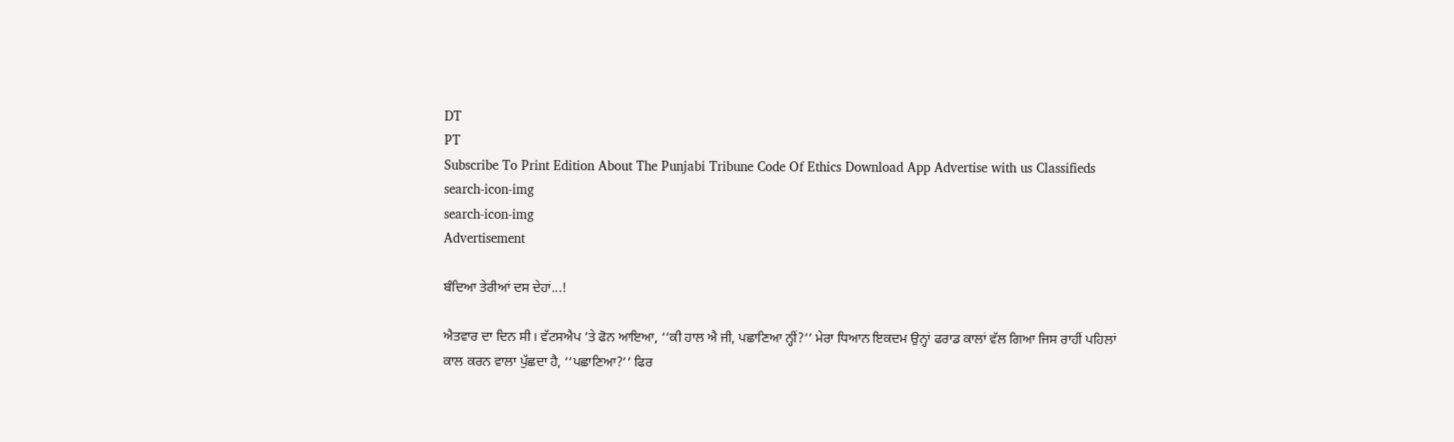DT
PT
Subscribe To Print Edition About The Punjabi Tribune Code Of Ethics Download App Advertise with us Classifieds
search-icon-img
search-icon-img
Advertisement

ਬੰਦਿਆ ਤੇਰੀਆਂ ਦਸ ਦੇਹਾਂ...!

ਐਤਵਾਰ ਦਾ ਦਿਨ ਸੀ। ਵੱਟਸਐਪ ’ਤੇ ਫੋਨ ਆਇਆ, ‘‘ਕੀ ਹਾਲ ਐ ਜੀ, ਪਛਾਣਿਆ ਨ੍ਹੀਂ?’’ ਮੇਰਾ ਧਿਆਨ ਇਕਦਮ ਉਨ੍ਹਾਂ ਫਰਾਡ ਕਾਲਾਂ ਵੱਲ ਗਿਆ ਜਿਸ ਰਾਹੀਂ ਪਹਿਲਾਂ ਕਾਲ ਕਰਨ ਵਾਲਾ ਪੁੱਛਦਾ ਹੈ, ‘‘ਪਛਾਣਿਆ?’’ ਫਿਰ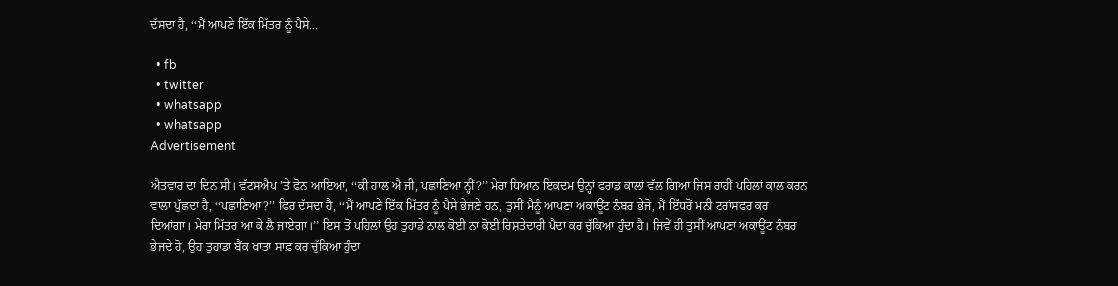ਦੱਸਦਾ ਹੈ, ‘‘ਮੈਂ ਆਪਣੇ ਇੱਕ ਮਿੱਤਰ ਨੂੰ ਪੈਸੇ...

  • fb
  • twitter
  • whatsapp
  • whatsapp
Advertisement

ਐਤਵਾਰ ਦਾ ਦਿਨ ਸੀ। ਵੱਟਸਐਪ ’ਤੇ ਫੋਨ ਆਇਆ, ‘‘ਕੀ ਹਾਲ ਐ ਜੀ, ਪਛਾਣਿਆ ਨ੍ਹੀਂ?’’ ਮੇਰਾ ਧਿਆਨ ਇਕਦਮ ਉਨ੍ਹਾਂ ਫਰਾਡ ਕਾਲਾਂ ਵੱਲ ਗਿਆ ਜਿਸ ਰਾਹੀਂ ਪਹਿਲਾਂ ਕਾਲ ਕਰਨ ਵਾਲਾ ਪੁੱਛਦਾ ਹੈ, ‘‘ਪਛਾਣਿਆ?’’ ਫਿਰ ਦੱਸਦਾ ਹੈ, ‘‘ਮੈਂ ਆਪਣੇ ਇੱਕ ਮਿੱਤਰ ਨੂੰ ਪੈਸੇ ਭੇਜਣੇ ਹਨ, ਤੁਸੀਂ ਮੈਨੂੰ ਆਪਣਾ ਅਕਾਊਂਟ ਨੰਬਰ ਭੇਜੋ, ਮੈਂ ਇੱਧਰੋਂ ਮਨੀ ਟਰਾਂਸਫਰ ਕਰ ਦਿਆਂਗਾ। ਮੇਰਾ ਮਿੱਤਰ ਆ ਕੇ ਲੈ ਜਾਏਗਾ।’’ ਇਸ ਤੋਂ ਪਹਿਲਾਂ ਉਹ ਤੁਹਾਡੇ ਨਾਲ ਕੋਈ ਨਾ ਕੋਈ ਰਿਸ਼ਤੇਦਾਰੀ ਪੈਦਾ ਕਰ ਚੁੱਕਿਆ ਹੁੰਦਾ ਹੈ। ਜਿਵੇਂ ਹੀ ਤੁਸੀਂ ਆਪਣਾ ਅਕਾਊਂਟ ਨੰਬਰ ਭੇਜਦੇ ਹੋ, ਉਹ ਤੁਹਾਡਾ ਬੈਂਕ ਖਾਤਾ ਸਾਫ਼ ਕਰ ਚੁੱਕਿਆ ਹੁੰਦਾ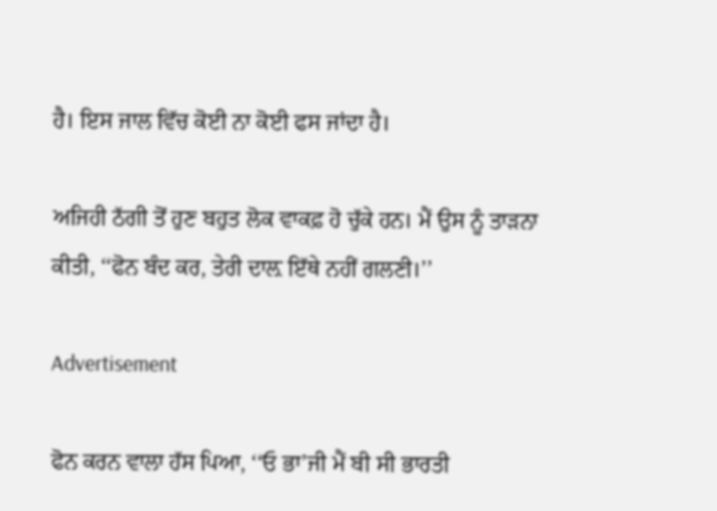ਹੈ। ਇਸ ਜਾਲ ਵਿੱਚ ਕੋਈ ਨਾ ਕੋਈ ਫਸ ਜਾਂਦਾ ਹੈ।

ਅਜਿਹੀ ਠੱਗੀ ਤੋਂ ਹੁਣ ਬਹੁਤ ਲੋਕ ਵਾਕਫ਼ ਹੋ ਚੁੱਕੇ ਹਨ। ਮੈਂ ਉਸ ਨੂੰ ਤਾੜਨਾ ਕੀਤੀ, ‘‘ਫੋਨ ਬੰਦ ਕਰ, ਤੇਰੀ ਦਾਲ਼ ਇੱਥੇ ਨਹੀਂ ਗਲਣੀ।’’

Advertisement

ਫੋਨ ਕਰਨ ਵਾਲਾ ਹੱਸ ਪਿਆ, ‘‘ਓ ਭਾ’ਜੀ ਮੈਂ ਬੀ ਸੀ ਭਾਰਤੀ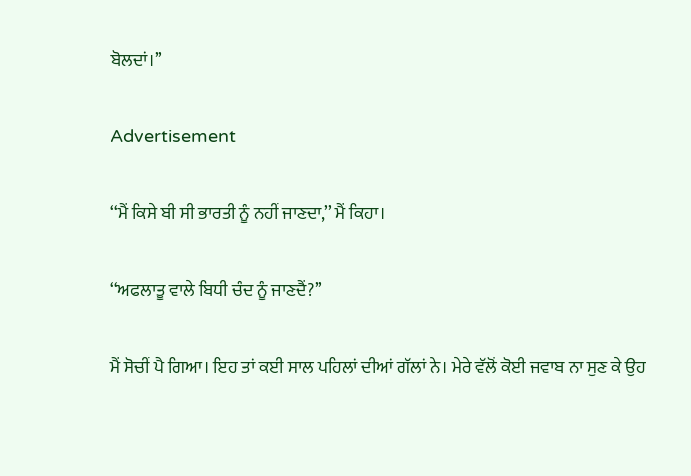ਬੋਲਦਾਂ।’’

Advertisement

‘‘ਮੈਂ ਕਿਸੇ ਬੀ ਸੀ ਭਾਰਤੀ ਨੂੰ ਨਹੀਂ ਜਾਣਦਾ,’’ ਮੈਂ ਕਿਹਾ।

‘‘ਅਫਲਾਤੂ ਵਾਲੇ ਬਿਧੀ ਚੰਦ ਨੂੰ ਜਾਣਦੈਂ?’’

ਮੈਂ ਸੋਚੀਂ ਪੈ ਗਿਆ। ਇਹ ਤਾਂ ਕਈ ਸਾਲ ਪਹਿਲਾਂ ਦੀਆਂ ਗੱਲਾਂ ਨੇ। ਮੇਰੇ ਵੱਲੋਂ ਕੋਈ ਜਵਾਬ ਨਾ ਸੁਣ ਕੇ ਉਹ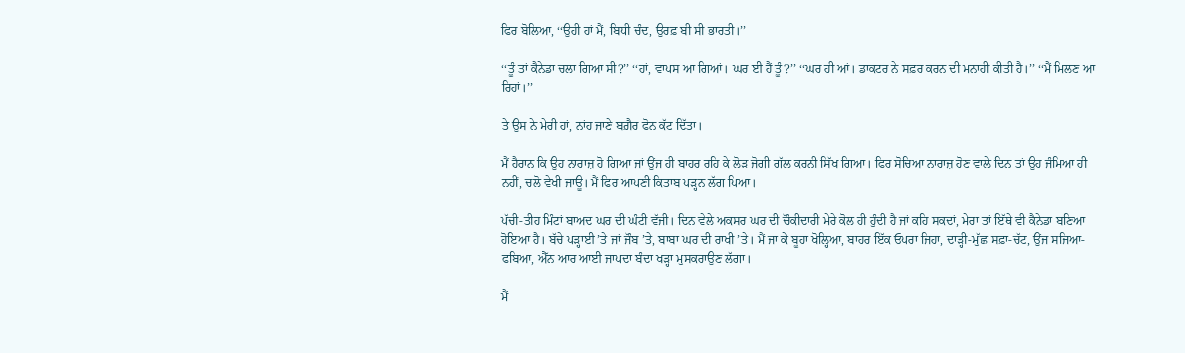ਫਿਰ ਬੋਲਿਆ, ‘‘ਉਹੀ ਹਾਂ ਮੈਂ, ਬਿਧੀ ਚੰਦ, ਉਰਫ਼ ਬੀ ਸੀ ਭਾਰਤੀ।’’

‘‘ਤੂੰ ਤਾਂ ਕੈਨੇਡਾ ਚਲਾ ਗਿਆ ਸੀ?’’ ‘‘ਹਾਂ, ਵਾਪਸ ਆ ਗਿਆਂ। ਘਰ ਈ ਹੈਂ ਤੂੰ?’’ ‘‘ਘਰ ਹੀ ਆਂ। ਡਾਕਟਰ ਨੇ ਸਫ਼ਰ ਕਰਨ ਦੀ ਮਨਾਹੀ ਕੀਤੀ ਹੈ।’’ ‘‘ਮੈਂ ਮਿਲਣ ਆ ਰਿਹਾਂ।’’

ਤੇ ਉਸ ਨੇ ਮੇਰੀ ਹਾਂ, ਨਾਂਹ ਜਾਣੇ ਬਗ਼ੈਰ ਫੋਨ ਕੱਟ ਦਿੱਤਾ।

ਮੈਂ ਹੈਰਾਨ ਕਿ ਉਹ ਨਾਰਾਜ਼ ਹੋ ਗਿਆ ਜਾਂ ਉਂਜ ਹੀ ਬਾਹਰ ਰਹਿ ਕੇ ਲੋੜ ਜੋਗੀ ਗੱਲ ਕਰਨੀ ਸਿੱਖ ਗਿਆ। ਫਿਰ ਸੋਚਿਆ ਨਾਰਾਜ਼ ਹੋਣ ਵਾਲੇ ਦਿਨ ਤਾਂ ਉਹ ਜੰਮਿਆ ਹੀ ਨਹੀਂ, ਚਲੋ ਵੇਖੀ ਜਾਊ। ਮੈਂ ਫਿਰ ਆਪਣੀ ਕਿਤਾਬ ਪੜ੍ਹਨ ਲੱਗ ਪਿਆ।

ਪੱਚੀ-ਤੀਹ ਮਿੰਟਾਂ ਬਾਅਦ ਘਰ ਦੀ ਘੰਟੀ ਵੱਜੀ। ਦਿਨ ਵੇਲੇ ਅਕਸਰ ਘਰ ਦੀ ਚੌਕੀਦਾਰੀ ਮੇਰੇ ਕੋਲ ਹੀ ਹੁੰਦੀ ਹੈ ਜਾਂ ਕਹਿ ਸਕਦਾਂ, ਮੇਰਾ ਤਾਂ ਇੱਥੇ ਵੀ ਕੈਨੇਡਾ ਬਣਿਆ ਹੋਇਆ ਹੈ। ਬੱਚੇ ਪੜ੍ਹਾਈ ’ਤੇ ਜਾਂ ਜੌਬ ’ਤੇ, ਬਾਬਾ ਘਰ ਦੀ ਰਾਖੀ ’ਤੇ। ਮੈਂ ਜਾ ਕੇ ਬੂਹਾ ਖੋਲ੍ਹਿਆ, ਬਾਹਰ ਇੱਕ ਓਪਰਾ ਜਿਹਾ, ਦਾੜ੍ਹੀ-ਮੁੱਛ ਸਫ਼ਾ-ਚੱਟ, ਉਂਜ ਸਜਿਆ-ਫਬਿਆ, ਐੱਨ ਆਰ ਆਈ ਜਾਪਦਾ ਬੰਦਾ ਖੜ੍ਹਾ ਮੁਸਕਰਾਉਣ ਲੱਗਾ।

ਮੈਂ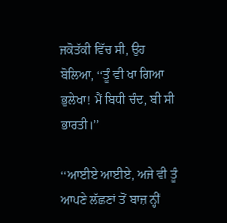ਜਕੋਤੱਕੀ ਵਿੱਚ ਸੀ, ਉਹ ਬੋਲਿਆ, ‘‘ਤੂੰ ਵੀ ਖਾ ਗਿਆ ਭੁਲੇਖਾ! ਮੈਂ ਬਿਧੀ ਚੰਦ, ਬੀ ਸੀ ਭਾਰਤੀ।’’

‘‘ਆਈਏ ਆਈਏ, ਅਜੇ ਵੀ ਤੂੰ ਆਪਣੇ ਲੱਛਣਾਂ ਤੋਂ ਬਾਜ਼ ਨ੍ਹੀਂ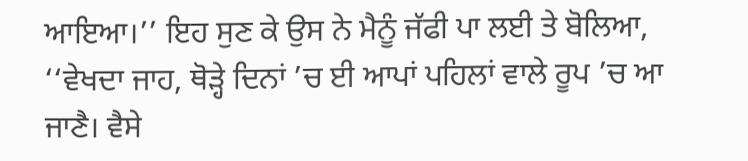ਆਇਆ।’’ ਇਹ ਸੁਣ ਕੇ ਉਸ ਨੇ ਮੈਨੂੰ ਜੱਫੀ ਪਾ ਲਈ ਤੇ ਬੋਲਿਆ, ‘‘ਵੇਖਦਾ ਜਾਹ, ਥੋੜ੍ਹੇ ਦਿਨਾਂ ’ਚ ਈ ਆਪਾਂ ਪਹਿਲਾਂ ਵਾਲੇ ਰੂਪ ’ਚ ਆ ਜਾਣੈ। ਵੈਸੇ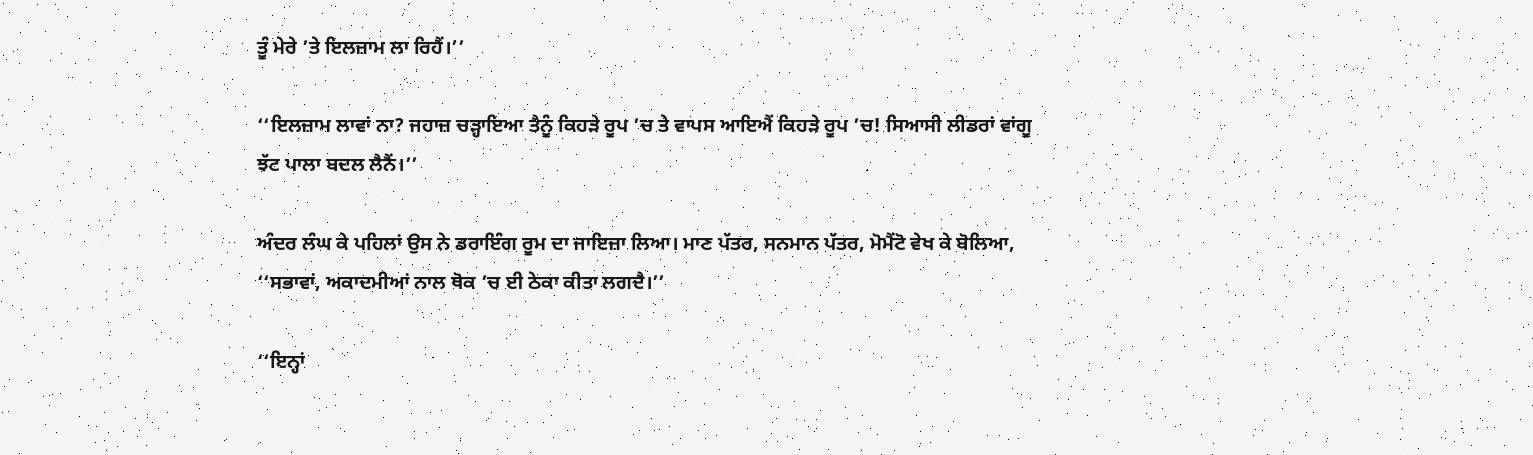ਤੂੰ ਮੇਰੇ ’ਤੇ ਇਲਜ਼ਾਮ ਲਾ ਰਿਹੈਂ।’’

‘‘ਇਲਜ਼ਾਮ ਲਾਵਾਂ ਨਾ? ਜਹਾਜ਼ ਚੜ੍ਹਾਇਆ ਤੈਨੂੰ ਕਿਹੜੇ ਰੂਪ ’ਚ ਤੇ ਵਾਪਸ ਆਇਐਂ ਕਿਹੜੇ ਰੂਪ ’ਚ! ਸਿਆਸੀ ਲੀਡਰਾਂ ਵਾਂਗੂ ਝੱਟ ਪਾਲਾ ਬਦਲ ਲੈਨੈਂ।’’

ਅੰਦਰ ਲੰਘ ਕੇ ਪਹਿਲਾਂ ਉਸ ਨੇ ਡਰਾਇੰਗ ਰੂਮ ਦਾ ਜਾਇਜ਼ਾ ਲਿਆ। ਮਾਣ ਪੱਤਰ, ਸਨਮਾਨ ਪੱਤਰ, ਮੋਮੈਂਟੋ ਵੇਖ ਕੇ ਬੋਲਿਆ, ‘‘ਸਭਾਵਾਂ, ਅਕਾਦਮੀਆਂ ਨਾਲ ਥੋਕ ’ਚ ਈ ਠੇਕਾ ਕੀਤਾ ਲਗਦੈ।’’

‘‘ਇਨ੍ਹਾਂ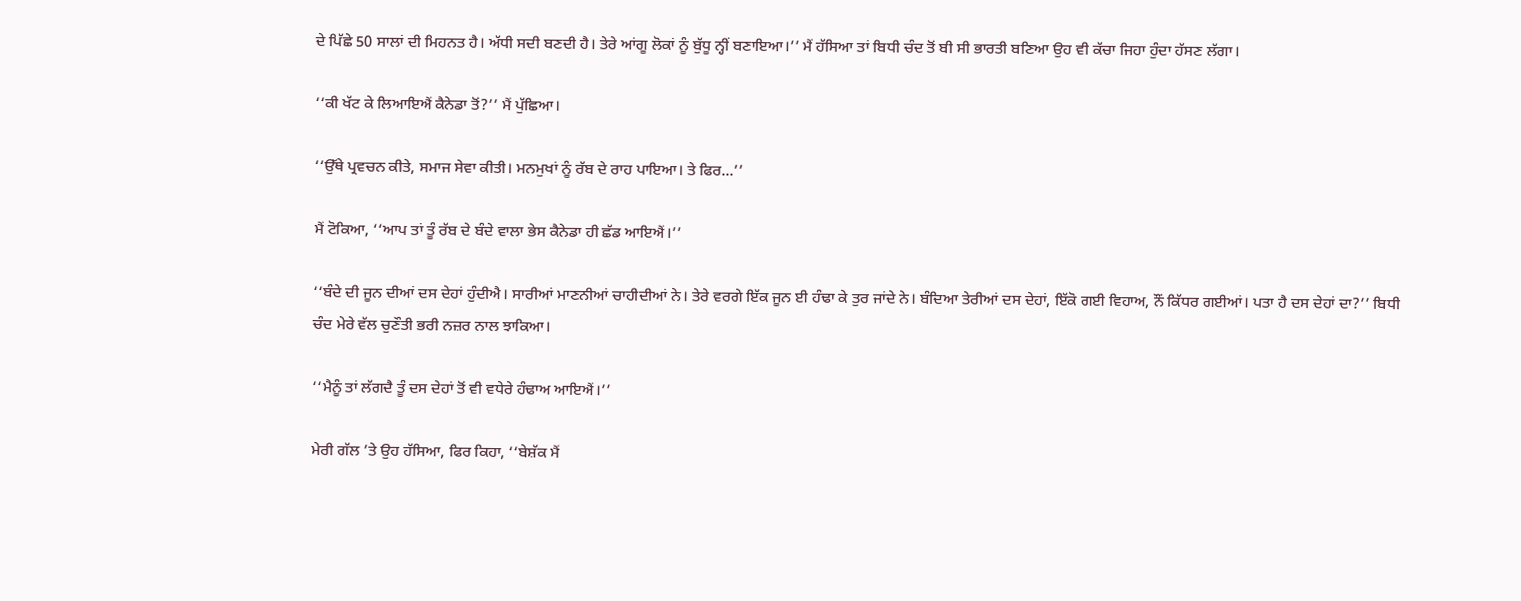ਦੇ ਪਿੱਛੇ 50 ਸਾਲਾਂ ਦੀ ਮਿਹਨਤ ਹੈ। ਅੱਧੀ ਸਦੀ ਬਣਦੀ ਹੈ। ਤੇਰੇ ਆਂਗੂ ਲੋਕਾਂ ਨੂੰ ਬੁੱਧੂ ਨ੍ਹੀਂ ਬਣਾਇਆ।’’ ਮੈਂ ਹੱਸਿਆ ਤਾਂ ਬਿਧੀ ਚੰਦ ਤੋਂ ਬੀ ਸੀ ਭਾਰਤੀ ਬਣਿਆ ਉਹ ਵੀ ਕੱਚਾ ਜਿਹਾ ਹੁੰਦਾ ਹੱਸਣ ਲੱਗਾ।

‘‘ਕੀ ਖੱਟ ਕੇ ਲਿਆਇਐਂ ਕੈਨੇਡਾ ਤੋਂ?’’ ਮੈਂ ਪੁੱਛਿਆ।

‘‘ਉੱਥੇ ਪ੍ਰਵਚਨ ਕੀਤੇ, ਸਮਾਜ ਸੇਵਾ ਕੀਤੀ। ਮਨਮੁਖਾਂ ਨੂੰ ਰੱਬ ਦੇ ਰਾਹ ਪਾਇਆ। ਤੇ ਫਿਰ...’’

ਮੈਂ ਟੋਕਿਆ, ‘‘ਆਪ ਤਾਂ ਤੂੰ ਰੱਬ ਦੇ ਬੰਦੇ ਵਾਲਾ ਭੇਸ ਕੈਨੇਡਾ ਹੀ ਛੱਡ ਆਇਐਂ।’’

‘‘ਬੰਦੇ ਦੀ ਜੂਨ ਦੀਆਂ ਦਸ ਦੇਹਾਂ ਹੁੰਦੀਐ। ਸਾਰੀਆਂ ਮਾਣਨੀਆਂ ਚਾਹੀਦੀਆਂ ਨੇ। ਤੇਰੇ ਵਰਗੇ ਇੱਕ ਜੂਨ ਈ ਹੰਢਾ ਕੇ ਤੁਰ ਜਾਂਦੇ ਨੇ। ਬੰਦਿਆ ਤੇਰੀਆਂ ਦਸ ਦੇਹਾਂ, ਇੱਕੋ ਗਈ ਵਿਹਾਅ, ਨੌਂ ਕਿੱਧਰ ਗਈਆਂ। ਪਤਾ ਹੈ ਦਸ ਦੇਹਾਂ ਦਾ?’’ ਬਿਧੀ ਚੰਦ ਮੇਰੇ ਵੱਲ ਚੁਣੌਤੀ ਭਰੀ ਨਜ਼ਰ ਨਾਲ ਝਾਕਿਆ।

‘‘ਮੈਨੂੰ ਤਾਂ ਲੱਗਦੈ ਤੂੰ ਦਸ ਦੇਹਾਂ ਤੋਂ ਵੀ ਵਧੇਰੇ ਹੰਢਾਅ ਆਇਐਂ।’’

ਮੇਰੀ ਗੱਲ ’ਤੇ ਉਹ ਹੱਸਿਆ, ਫਿਰ ਕਿਹਾ, ‘‘ਬੇਸ਼ੱਕ ਮੈਂ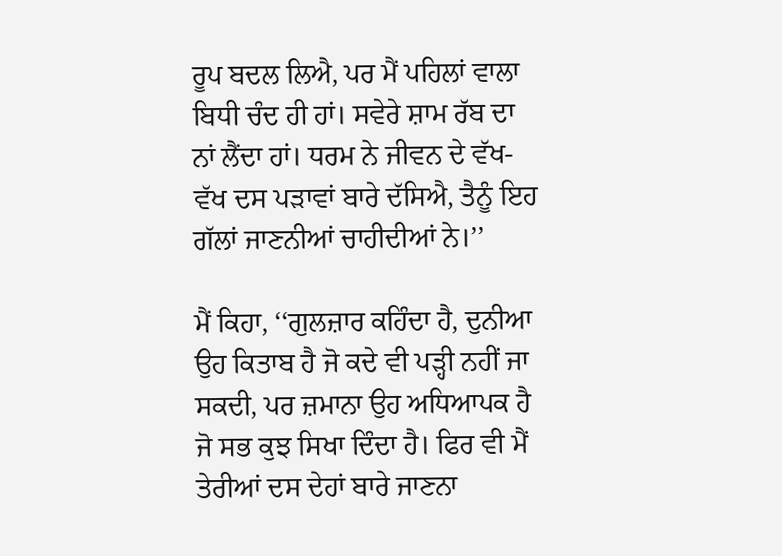ਰੂਪ ਬਦਲ ਲਿਐ, ਪਰ ਮੈਂ ਪਹਿਲਾਂ ਵਾਲਾ ਬਿਧੀ ਚੰਦ ਹੀ ਹਾਂ। ਸਵੇਰੇ ਸ਼ਾਮ ਰੱਬ ਦਾ ਨਾਂ ਲੈਂਦਾ ਹਾਂ। ਧਰਮ ਨੇ ਜੀਵਨ ਦੇ ਵੱਖ-ਵੱਖ ਦਸ ਪੜਾਵਾਂ ਬਾਰੇ ਦੱਸਿਐ, ਤੈਨੂੰ ਇਹ ਗੱਲਾਂ ਜਾਣਨੀਆਂ ਚਾਹੀਦੀਆਂ ਨੇ।’’

ਮੈਂ ਕਿਹਾ, ‘‘ਗੁਲਜ਼ਾਰ ਕਹਿੰਦਾ ਹੈ, ਦੁਨੀਆ ਉਹ ਕਿਤਾਬ ਹੈ ਜੋ ਕਦੇ ਵੀ ਪੜ੍ਹੀ ਨਹੀਂ ਜਾ ਸਕਦੀ, ਪਰ ਜ਼ਮਾਨਾ ਉਹ ਅਧਿਆਪਕ ਹੈ ਜੋ ਸਭ ਕੁਝ ਸਿਖਾ ਦਿੰਦਾ ਹੈ। ਫਿਰ ਵੀ ਮੈਂ ਤੇਰੀਆਂ ਦਸ ਦੇਹਾਂ ਬਾਰੇ ਜਾਣਨਾ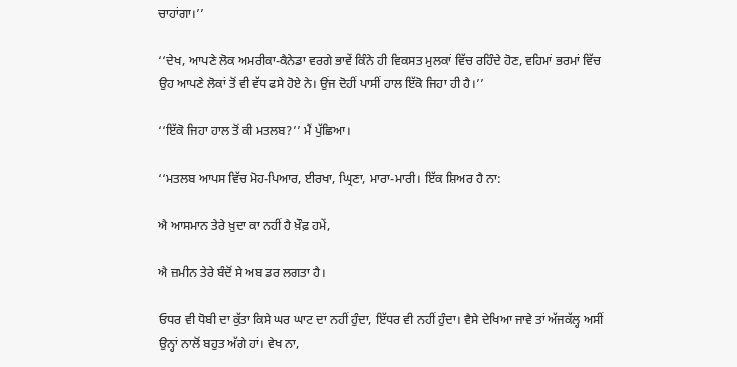ਚਾਹਾਂਗਾ।’’

‘‘ਦੇਖ, ਆਪਣੇ ਲੋਕ ਅਮਰੀਕਾ-ਕੈਨੇਡਾ ਵਰਗੇ ਭਾਵੇਂ ਕਿੰਨੇ ਹੀ ਵਿਕਸਤ ਮੁਲਕਾਂ ਵਿੱਚ ਰਹਿੰਦੇ ਹੋਣ, ਵਹਿਮਾਂ ਭਰਮਾਂ ਵਿੱਚ ਉਹ ਆਪਣੇ ਲੋਕਾਂ ਤੋਂ ਵੀ ਵੱਧ ਫਸੇ ਹੋਏ ਨੇ। ਉਂਜ ਦੋਹੀਂ ਪਾਸੀਂ ਹਾਲ ਇੱਕੋ ਜਿਹਾ ਹੀ ਹੈ।’’

‘‘ਇੱਕੋ ਜਿਹਾ ਹਾਲ ਤੋਂ ਕੀ ਮਤਲਬ?’’ ਮੈਂ ਪੁੱਛਿਆ।

‘‘ਮਤਲਬ ਆਪਸ ਵਿੱਚ ਮੋਹ-ਪਿਆਰ, ਈਰਖਾ, ਘ੍ਰਿਣਾ, ਮਾਰਾ-ਮਾਰੀ। ਇੱਕ ਸ਼ਿਅਰ ਹੈ ਨਾ:

ਐ ਆਸਮਾਨ ਤੇਰੇ ਖ਼ੁਦਾ ਕਾ ਨਹੀਂ ਹੈ ਖ਼ੌਫ਼ ਹਮੇਂ,

ਐ ਜ਼ਮੀਨ ਤੇਰੇ ਬੰਦੋਂ ਸੇ ਅਬ ਡਰ ਲਗਤਾ ਹੈ।

ਓਧਰ ਵੀ ਧੋਬੀ ਦਾ ਕੁੱਤਾ ਕਿਸੇ ਘਰ ਘਾਟ ਦਾ ਨਹੀਂ ਹੁੰਦਾ, ਇੱਧਰ ਵੀ ਨਹੀਂ ਹੁੰਦਾ। ਵੈਸੇ ਦੇਖਿਆ ਜਾਵੇ ਤਾਂ ਅੱਜਕੱਲ੍ਹ ਅਸੀਂ ਉਨ੍ਹਾਂ ਨਾਲੋਂ ਬਹੁਤ ਅੱਗੇ ਹਾਂ। ਵੇਖ ਨਾ,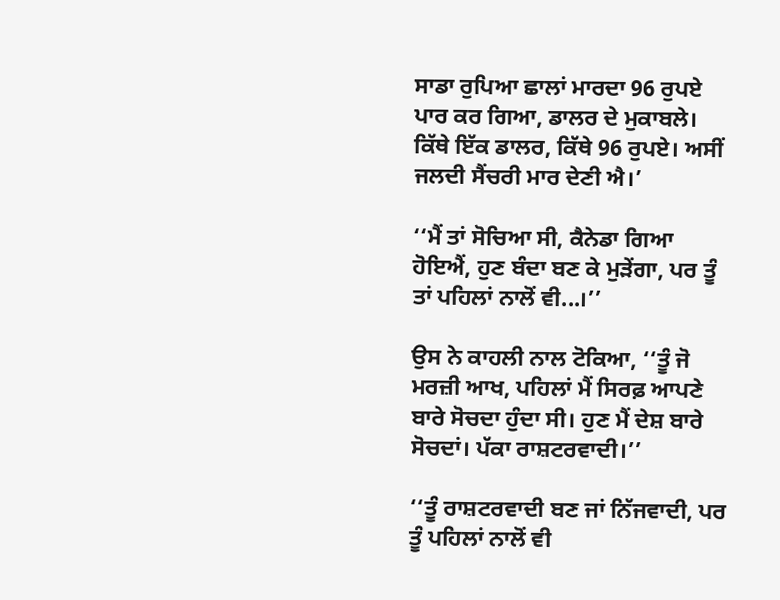ਸਾਡਾ ਰੁਪਿਆ ਛਾਲਾਂ ਮਾਰਦਾ 96 ਰੁਪਏ ਪਾਰ ਕਰ ਗਿਆ, ਡਾਲਰ ਦੇ ਮੁਕਾਬਲੇ। ਕਿੱਥੇ ਇੱਕ ਡਾਲਰ, ਕਿੱਥੇ 96 ਰੁਪਏ। ਅਸੀਂ ਜਲਦੀ ਸੈਂਚਰੀ ਮਾਰ ਦੇਣੀ ਐ।’

‘‘ਮੈਂ ਤਾਂ ਸੋਚਿਆ ਸੀ, ਕੈਨੇਡਾ ਗਿਆ ਹੋਇਐਂ, ਹੁਣ ਬੰਦਾ ਬਣ ਕੇ ਮੁੜੇਂਗਾ, ਪਰ ਤੂੰ ਤਾਂ ਪਹਿਲਾਂ ਨਾਲੋਂ ਵੀ...।’’

ਉਸ ਨੇ ਕਾਹਲੀ ਨਾਲ ਟੋਕਿਆ, ‘‘ਤੂੰ ਜੋ ਮਰਜ਼ੀ ਆਖ, ਪਹਿਲਾਂ ਮੈਂ ਸਿਰਫ਼ ਆਪਣੇ ਬਾਰੇ ਸੋਚਦਾ ਹੁੰਦਾ ਸੀ। ਹੁਣ ਮੈਂ ਦੇਸ਼ ਬਾਰੇ ਸੋਚਦਾਂ। ਪੱਕਾ ਰਾਸ਼ਟਰਵਾਦੀ।’’

‘‘ਤੂੰ ਰਾਸ਼ਟਰਵਾਦੀ ਬਣ ਜਾਂ ਨਿੱਜਵਾਦੀ, ਪਰ ਤੂੰ ਪਹਿਲਾਂ ਨਾਲੋਂ ਵੀ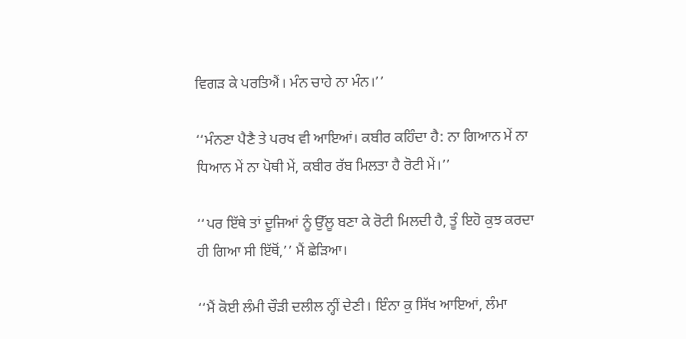ਵਿਗੜ ਕੇ ਪਰਤਿਐਂ। ਮੰਨ ਚਾਹੇ ਨਾ ਮੰਨ।’’

‘‘ਮੰਨਣਾ ਪੈਣੈ ਤੇ ਪਰਖ ਵੀ ਆਇਆਂ। ਕਬੀਰ ਕਹਿੰਦਾ ਹੈ: ਨਾ ਗਿਆਨ ਮੇਂ ਨਾ ਧਿਆਨ ਮੇਂ ਨਾ ਪੋਥੀ ਮੇਂ, ਕਬੀਰ ਰੱਬ ਮਿਲਤਾ ਹੈ ਰੋਟੀ ਮੇਂ।’’

‘‘ਪਰ ਇੱਥੇ ਤਾਂ ਦੂਜਿਆਂ ਨੂੰ ਉੱਲੂ ਬਣਾ ਕੇ ਰੋਟੀ ਮਿਲਦੀ ਹੈ, ਤੂੰ ਇਹੋ ਕੁਝ ਕਰਦਾ ਹੀ ਗਿਆ ਸੀ ਇੱਥੋਂ,’’ ਮੈਂ ਛੇੜਿਆ।

‘‘ਮੈਂ ਕੋਈ ਲੰਮੀ ਚੌੜੀ ਦਲੀਲ ਨ੍ਹੀਂ ਦੇਣੀ। ਇੰਨਾ ਕੁ ਸਿੱਖ ਆਇਆਂ, ਲੰਮਾ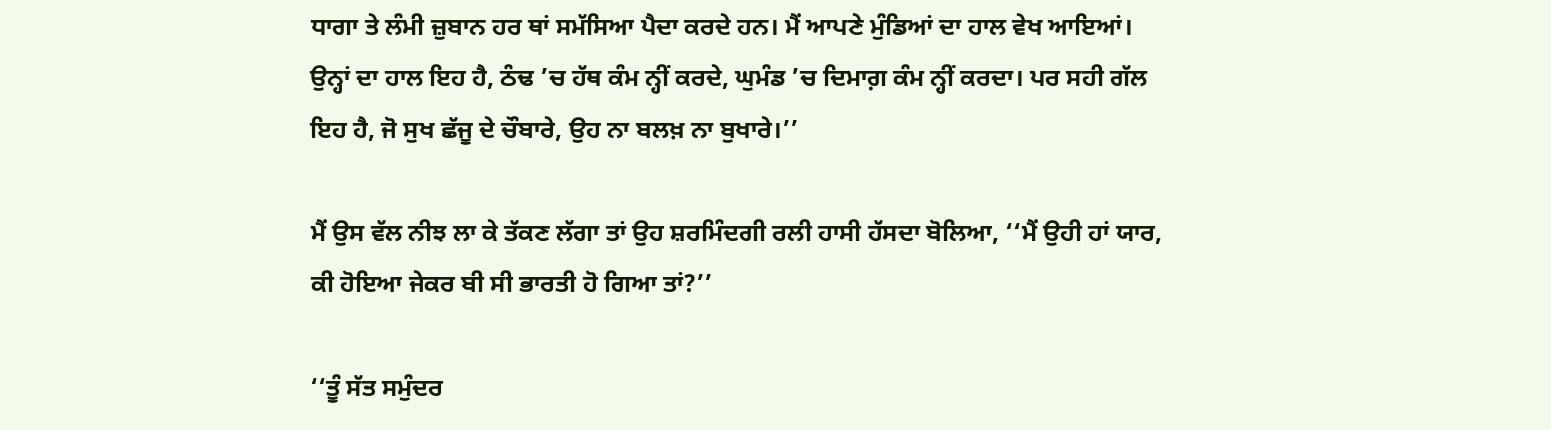ਧਾਗਾ ਤੇ ਲੰਮੀ ਜ਼ੁਬਾਨ ਹਰ ਥਾਂ ਸਮੱਸਿਆ ਪੈਦਾ ਕਰਦੇ ਹਨ। ਮੈਂ ਆਪਣੇ ਮੁੰਡਿਆਂ ਦਾ ਹਾਲ ਵੇਖ ਆਇਆਂ। ਉਨ੍ਹਾਂ ਦਾ ਹਾਲ ਇਹ ਹੈ, ਠੰਢ ’ਚ ਹੱਥ ਕੰਮ ਨ੍ਹੀਂ ਕਰਦੇ, ਘੁਮੰਡ ’ਚ ਦਿਮਾਗ਼ ਕੰਮ ਨ੍ਹੀਂ ਕਰਦਾ। ਪਰ ਸਹੀ ਗੱਲ ਇਹ ਹੈ, ਜੋ ਸੁਖ ਛੱਜੂ ਦੇ ਚੌਬਾਰੇ, ਉਹ ਨਾ ਬਲਖ਼ ਨਾ ਬੁਖਾਰੇ।’’

ਮੈਂ ਉਸ ਵੱਲ ਨੀਝ ਲਾ ਕੇ ਤੱਕਣ ਲੱਗਾ ਤਾਂ ਉਹ ਸ਼ਰਮਿੰਦਗੀ ਰਲੀ ਹਾਸੀ ਹੱਸਦਾ ਬੋਲਿਆ, ‘‘ਮੈਂ ਉਹੀ ਹਾਂ ਯਾਰ, ਕੀ ਹੋਇਆ ਜੇਕਰ ਬੀ ਸੀ ਭਾਰਤੀ ਹੋ ਗਿਆ ਤਾਂ?’’

‘‘ਤੂੰ ਸੱਤ ਸਮੁੰਦਰ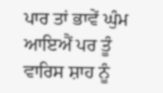ਪਾਰ ਤਾਂ ਭਾਵੇਂ ਘੁੰਮ ਆਇਐਂ ਪਰ ਤੂੰ ਵਾਰਿਸ ਸ਼ਾਹ ਨੂੰ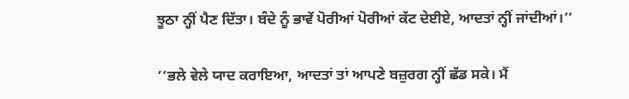ਝੂਠਾ ਨ੍ਹੀਂ ਪੈਣ ਦਿੱਤਾ। ਬੰਦੇ ਨੂੰ ਭਾਵੇਂ ਪੋਰੀਆਂ ਪੋਰੀਆਂ ਕੱਟ ਦੇਈਏ, ਆਦਤਾਂ ਨ੍ਹੀਂ ਜਾਂਦੀਆਂ।’’

‘‘ਭਲੇ ਵੇਲੇ ਯਾਦ ਕਰਾਇਆ, ਆਦਤਾਂ ਤਾਂ ਆਪਣੇ ਬਜ਼ੁਰਗ ਨ੍ਹੀਂ ਛੱਡ ਸਕੇ। ਮੈਂ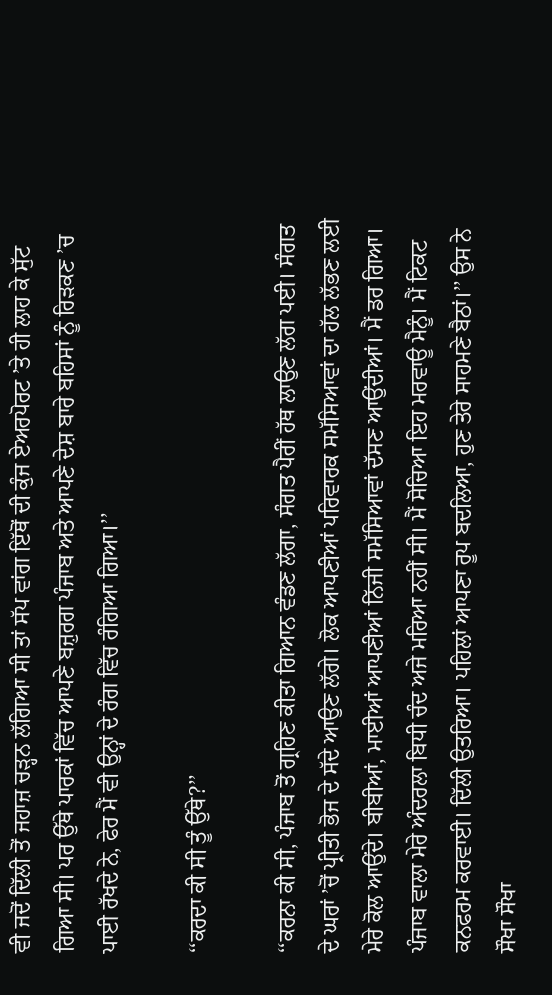ਵੀ ਜਦੋਂ ਦਿੱਲੀ ਤੋਂ ਜਹਾਜ਼ ਚੜ੍ਹਨ ਲੱਗਿਆ ਸੀ ਤਾਂ ਸੱਪ ਵਾਂਗ ਇੱਥੋਂ ਦੀ ਕੁੰਜ ਏਅਰਪੋਰਟ ’ਤੇ ਹੀ ਲਾਹ ਕੇ ਸੁੱਟ ਗਿਆ ਸੀ। ਪਰ ਉੱਥੇ ਪਾਰਕਾਂ ਵਿੱਚ ਆਪਣੇ ਬਜ਼ੁਰਗ ਪੰਜਾਬ ਅਤੇ ਆਪਣੇ ਦੇਸ਼ ਬਾਰੇ ਬਹਿਸਾਂ ਨੂੰ ਰਿੜਕਣ ’ਚ ਪਾਈ ਰੱਖਦੇ ਨੇ, ਫੇਰ ਮੈਂ ਵੀ ਉਨ੍ਹਾਂ ਦੇ ਰੰਗ ਵਿੱਚ ਰੰਗਿਆ ਗਿਆ।’’

‘‘ਕਰਦਾ ਕੀ ਸੀ ਤੂੰ ਉੱਥੇ?’’

‘‘ਕਰਨਾ ਕੀ ਸੀ, ਪੰਜਾਬ ਤੋਂ ਗ੍ਰਹਿਣ ਕੀਤਾ ਗਿਆਨ ਵੰਡਣ ਲੱਗਾ, ਸੰਗਤ ਪੈਰੀਂ ਹੱਥ ਲਾਉਣ ਲੱਗ ਪਈ। ਸੰਗਤ ਦੇ ਘਰਾਂ ’ਚੋਂ ਪ੍ਰੀਤੀ ਭੋਜ ਦੇ ਸੱਦੇ ਆਉਣ ਲੱਗੇ। ਲੋਕ ਆਪਣੀਆਂ ਪਰਿਵਾਰਕ ਸਮੱਸਿਆਵਾਂ ਦਾ ਹੱਲ ਲੱਭਣ ਲਈ ਮੇਰੇ ਕੋਲ ਆਉਂਦੇ। ਬੀਬੀਆਂ, ਮਾਈਆਂ ਆਪਣੀਆਂ ਨਿੱਜੀ ਸਮੱਸਿਆਵਾਂ ਦੱਸਣ ਆਉਂਦੀਆਂ। ਮੈਂ ਡਰ ਗਿਆ। ਪੰਜਾਬ ਵਾਲਾ ਮੇਰੇ ਅੰਦਰਲਾ ਬਿਧੀ ਚੰਦ ਅਜੇ ਮਰਿਆ ਨਹੀਂ ਸੀ। ਮੈਂ ਸੋਚਿਆ ਇਹ ਮਰਵਾਊ ਮੈਨੂੰ। ਮੈਂ ਟਿਕਟ ਕਨਫਰਮ ਕਰਵਾਈ। ਦਿੱਲੀ ਉਤਰਿਆ। ਪਹਿਲਾਂ ਆਪਣਾ ਰੂਪ ਬਦਲਿਆ, ਹੁਣ ਤੇਰੇ ਸਾਹਮਣੇ ਬੈਠਾਂ।’’ ਉਸ ਨੇ ਸੌਖਾ ਸੌਖਾ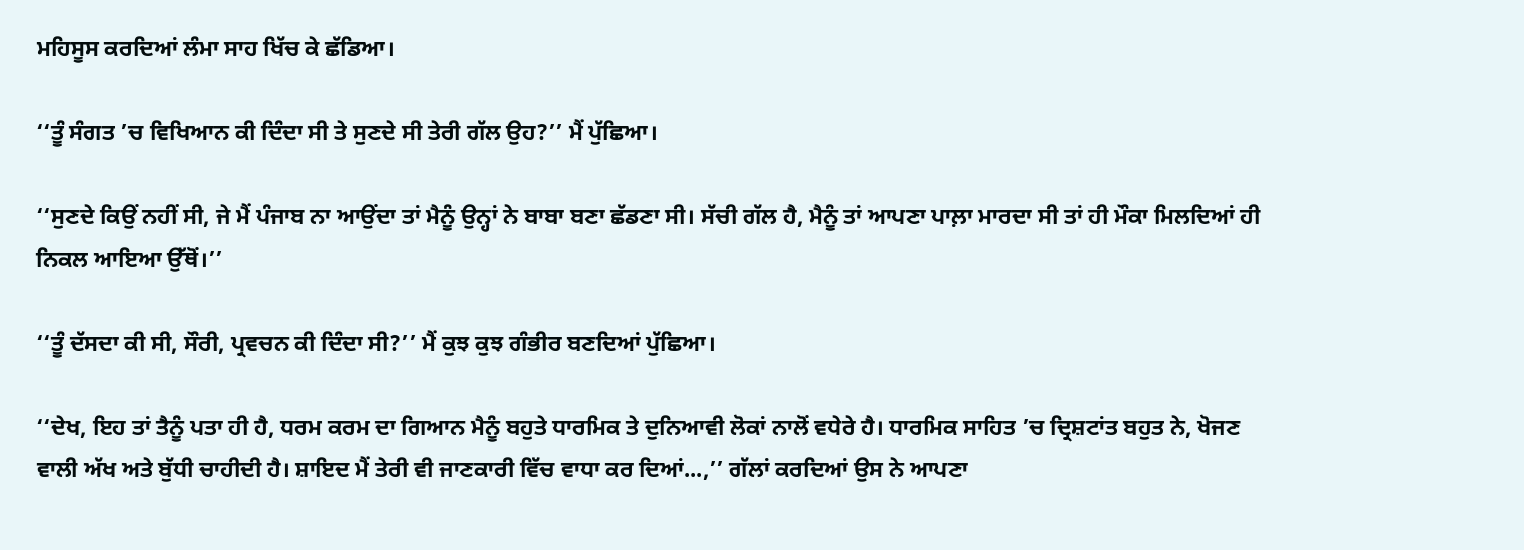ਮਹਿਸੂਸ ਕਰਦਿਆਂ ਲੰਮਾ ਸਾਹ ਖਿੱਚ ਕੇ ਛੱਡਿਆ।

‘‘ਤੂੰ ਸੰਗਤ ’ਚ ਵਿਖਿਆਨ ਕੀ ਦਿੰਦਾ ਸੀ ਤੇ ਸੁਣਦੇ ਸੀ ਤੇਰੀ ਗੱਲ ਉਹ?’’ ਮੈਂ ਪੁੱਛਿਆ।

‘‘ਸੁਣਦੇ ਕਿਉਂ ਨਹੀਂ ਸੀ, ਜੇ ਮੈਂ ਪੰਜਾਬ ਨਾ ਆਉਂਦਾ ਤਾਂ ਮੈਨੂੰ ਉਨ੍ਹਾਂ ਨੇ ਬਾਬਾ ਬਣਾ ਛੱਡਣਾ ਸੀ। ਸੱਚੀ ਗੱਲ ਹੈ, ਮੈਨੂੰ ਤਾਂ ਆਪਣਾ ਪਾਲ਼ਾ ਮਾਰਦਾ ਸੀ ਤਾਂ ਹੀ ਮੌਕਾ ਮਿਲਦਿਆਂ ਹੀ ਨਿਕਲ ਆਇਆ ਉੱਥੋਂ।’’

‘‘ਤੂੰ ਦੱਸਦਾ ਕੀ ਸੀ, ਸੌਰੀ, ਪ੍ਰਵਚਨ ਕੀ ਦਿੰਦਾ ਸੀ?’’ ਮੈਂ ਕੁਝ ਕੁਝ ਗੰਭੀਰ ਬਣਦਿਆਂ ਪੁੱਛਿਆ।

‘‘ਦੇਖ, ਇਹ ਤਾਂ ਤੈਨੂੰ ਪਤਾ ਹੀ ਹੈ, ਧਰਮ ਕਰਮ ਦਾ ਗਿਆਨ ਮੈਨੂੰ ਬਹੁਤੇ ਧਾਰਮਿਕ ਤੇ ਦੁਨਿਆਵੀ ਲੋਕਾਂ ਨਾਲੋਂ ਵਧੇਰੇ ਹੈ। ਧਾਰਮਿਕ ਸਾਹਿਤ ’ਚ ਦ੍ਰਿਸ਼ਟਾਂਤ ਬਹੁਤ ਨੇ, ਖੋਜਣ ਵਾਲੀ ਅੱਖ ਅਤੇ ਬੁੱਧੀ ਚਾਹੀਦੀ ਹੈ। ਸ਼ਾਇਦ ਮੈਂ ਤੇਰੀ ਵੀ ਜਾਣਕਾਰੀ ਵਿੱਚ ਵਾਧਾ ਕਰ ਦਿਆਂ...,’’ ਗੱਲਾਂ ਕਰਦਿਆਂ ਉਸ ਨੇ ਆਪਣਾ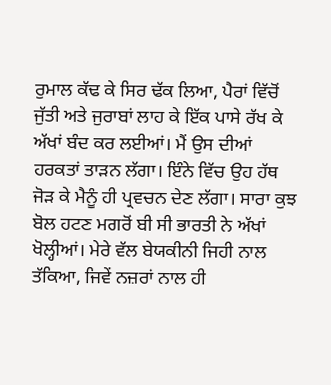ਰੁਮਾਲ ਕੱਢ ਕੇ ਸਿਰ ਢੱਕ ਲਿਆ, ਪੈਰਾਂ ਵਿੱਚੋਂ ਜੁੱਤੀ ਅਤੇ ਜੁਰਾਬਾਂ ਲਾਹ ਕੇ ਇੱਕ ਪਾਸੇ ਰੱਖ ਕੇ ਅੱਖਾਂ ਬੰਦ ਕਰ ਲਈਆਂ। ਮੈਂ ਉਸ ਦੀਆਂ ਹਰਕਤਾਂ ਤਾੜਨ ਲੱਗਾ। ਇੰਨੇ ਵਿੱਚ ਉਹ ਹੱਥ ਜੋੜ ਕੇ ਮੈਨੂੰ ਹੀ ਪ੍ਰਵਚਨ ਦੇਣ ਲੱਗਾ। ਸਾਰਾ ਕੁਝ ਬੋਲ ਹਟਣ ਮਗਰੋਂ ਬੀ ਸੀ ਭਾਰਤੀ ਨੇ ਅੱਖਾਂ ਖੋਲ੍ਹੀਆਂ। ਮੇਰੇ ਵੱਲ ਬੇਯਕੀਨੀ ਜਿਹੀ ਨਾਲ ਤੱਕਿਆ, ਜਿਵੇਂ ਨਜ਼ਰਾਂ ਨਾਲ ਹੀ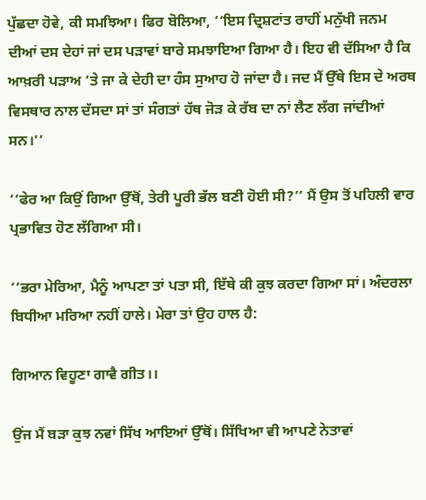ਪੁੱਛਦਾ ਹੋਵੇ, ਕੀ ਸਮਝਿਆ। ਫਿਰ ਬੋਲਿਆ, ‘‘ਇਸ ਦ੍ਰਿਸ਼ਟਾਂਤ ਰਾਹੀਂ ਮਨੁੱਖੀ ਜਨਮ ਦੀਆਂ ਦਸ ਦੇਹਾਂ ਜਾਂ ਦਸ ਪੜਾਵਾਂ ਬਾਰੇ ਸਮਝਾਇਆ ਗਿਆ ਹੈ। ਇਹ ਵੀ ਦੱਸਿਆ ਹੈ ਕਿ ਆਖ਼ਰੀ ਪੜਾਅ ’ਤੇ ਜਾ ਕੇ ਦੇਹੀ ਦਾ ਹੰਸ ਸੁਆਹ ਹੋ ਜਾਂਦਾ ਹੈ। ਜਦ ਮੈਂ ਉੱਥੇ ਇਸ ਦੇ ਅਰਥ ਵਿਸਥਾਰ ਨਾਲ ਦੱਸਦਾ ਸਾਂ ਤਾਂ ਸੰਗਤਾਂ ਹੱਥ ਜੋੜ ਕੇ ਰੱਬ ਦਾ ਨਾਂ ਲੈਣ ਲੱਗ ਜਾਂਦੀਆਂ ਸਨ।’’

‘‘ਫੇਰ ਆ ਕਿਉਂ ਗਿਆ ਉੱਥੋਂ, ਤੇਰੀ ਪੂਰੀ ਭੱਲ ਬਣੀ ਹੋਈ ਸੀ?’’ ਮੈਂ ਉਸ ਤੋਂ ਪਹਿਲੀ ਵਾਰ ਪ੍ਰਭਾਵਿਤ ਹੋਣ ਲੱਗਿਆ ਸੀ।

‘‘ਭਰਾ ਮੇਰਿਆ, ਮੈਨੂੰ ਆਪਣਾ ਤਾਂ ਪਤਾ ਸੀ, ਇੱਥੇ ਕੀ ਕੁਝ ਕਰਦਾ ਗਿਆ ਸਾਂ। ਅੰਦਰਲਾ ਬਿਧੀਆ ਮਰਿਆ ਨਹੀਂ ਹਾਲੇ। ਮੇਰਾ ਤਾਂ ਉਹ ਹਾਲ ਹੈ:

ਗਿਆਨ ਵਿਹੂਣਾ ਗਾਵੈ ਗੀਤ।।

ਉਂਜ ਮੈਂ ਬੜਾ ਕੁਝ ਨਵਾਂ ਸਿੱਖ ਆਇਆਂ ਉੱਥੋਂ। ਸਿੱਖਿਆ ਵੀ ਆਪਣੇ ਨੇਤਾਵਾਂ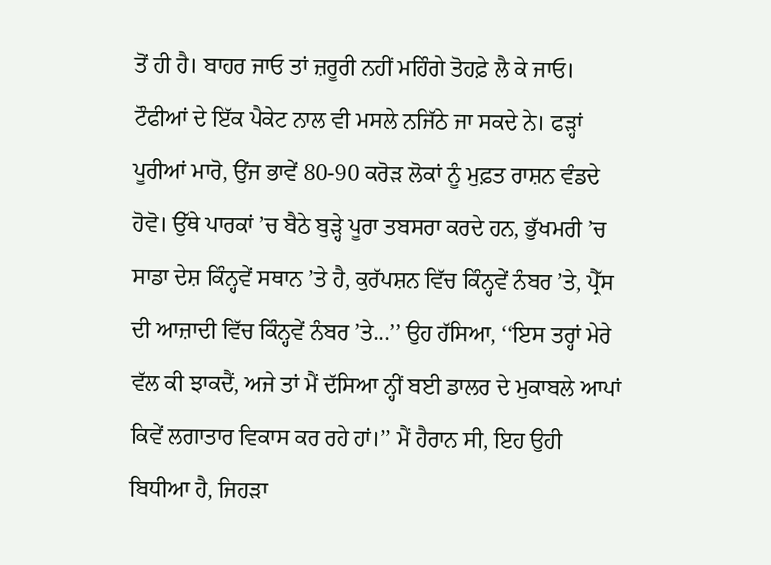ਤੋਂ ਹੀ ਹੈ। ਬਾਹਰ ਜਾਓ ਤਾਂ ਜ਼ਰੂਰੀ ਨਹੀਂ ਮਹਿੰਗੇ ਤੋਹਫ਼ੇ ਲੈ ਕੇ ਜਾਓ। ਟੌਫੀਆਂ ਦੇ ਇੱਕ ਪੈਕੇਟ ਨਾਲ ਵੀ ਮਸਲੇ ਨਜਿੱਠੇ ਜਾ ਸਕਦੇ ਨੇ। ਫੜ੍ਹਾਂ ਪੂਰੀਆਂ ਮਾਰੋ, ਉਂਜ ਭਾਵੇਂ 80-90 ਕਰੋੜ ਲੋਕਾਂ ਨੂੰ ਮੁਫ਼ਤ ਰਾਸ਼ਨ ਵੰਡਦੇ ਹੋਵੋ। ਉੱਥੇ ਪਾਰਕਾਂ ’ਚ ਬੈਠੇ ਬੁੜ੍ਹੇ ਪੂਰਾ ਤਬਸਰਾ ਕਰਦੇ ਹਨ, ਭੁੱਖਮਰੀ ’ਚ ਸਾਡਾ ਦੇਸ਼ ਕਿੰਨ੍ਹਵੇਂ ਸਥਾਨ ’ਤੇ ਹੈ, ਕੁਰੱਪਸ਼ਨ ਵਿੱਚ ਕਿੰਨ੍ਹਵੇਂ ਨੰਬਰ ’ਤੇ, ਪ੍ਰੈੱਸ ਦੀ ਆਜ਼ਾਦੀ ਵਿੱਚ ਕਿੰਨ੍ਹਵੇਂ ਨੰਬਰ ’ਤੇ...’’ ਉਹ ਹੱਸਿਆ, ‘‘ਇਸ ਤਰ੍ਹਾਂ ਮੇਰੇ ਵੱਲ ਕੀ ਝਾਕਦੈਂ, ਅਜੇ ਤਾਂ ਮੈਂ ਦੱਸਿਆ ਨ੍ਹੀਂ ਬਈ ਡਾਲਰ ਦੇ ਮੁਕਾਬਲੇ ਆਪਾਂ ਕਿਵੇਂ ਲਗਾਤਾਰ ਵਿਕਾਸ ਕਰ ਰਹੇ ਹਾਂ।’’ ਮੈਂ ਹੈਰਾਨ ਸੀ, ਇਹ ਉਹੀ ਬਿਧੀਆ ਹੈ, ਜਿਹੜਾ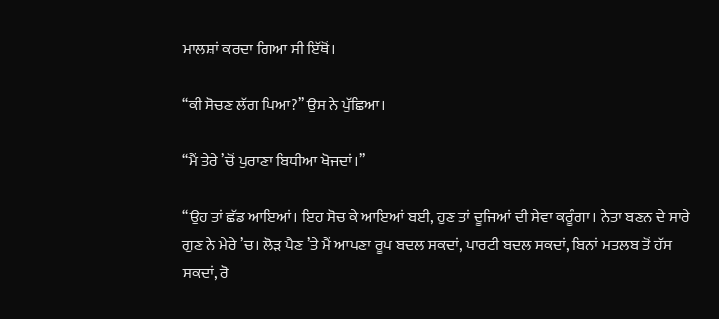ਮਾਲਸ਼ਾਂ ਕਰਦਾ ਗਿਆ ਸੀ ਇੱਥੋਂ।

‘‘ਕੀ ਸੋਚਣ ਲੱਗ ਪਿਆ?’’ ਉਸ ਨੇ ਪੁੱਛਿਆ।

‘‘ਮੈਂ ਤੇਰੇ ’ਚੋਂ ਪੁਰਾਣਾ ਬਿਧੀਆ ਖੋਜਦਾਂ।’’

‘‘ਉਹ ਤਾਂ ਛੱਡ ਆਇਆਂ। ਇਹ ਸੋਚ ਕੇ ਆਇਆਂ ਬਈ, ਹੁਣ ਤਾਂ ਦੂਜਿਆਂ ਦੀ ਸੇਵਾ ਕਰੂੰਗਾ। ਨੇਤਾ ਬਣਨ ਦੇ ਸਾਰੇ ਗੁਣ ਨੇ ਮੇਰੇ ’ਚ। ਲੋੜ ਪੈਣ ’ਤੇ ਮੈਂ ਆਪਣਾ ਰੂਪ ਬਦਲ ਸਕਦਾਂ, ਪਾਰਟੀ ਬਦਲ ਸਕਦਾਂ, ਬਿਨਾਂ ਮਤਲਬ ਤੋਂ ਹੱਸ ਸਕਦਾਂ, ਰੋ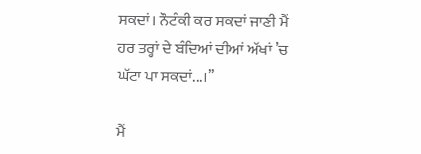ਸਕਦਾਂ। ਨੌਟੰਕੀ ਕਰ ਸਕਦਾਂ ਜਾਣੀ ਮੈਂ ਹਰ ਤਰ੍ਹਾਂ ਦੇ ਬੰਦਿਆਂ ਦੀਆਂ ਅੱਖਾਂ ’ਚ ਘੱਟਾ ਪਾ ਸਕਦਾਂ...।’’

ਮੈਂ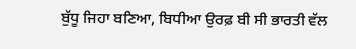ਬੁੱਧੂ ਜਿਹਾ ਬਣਿਆ, ਬਿਧੀਆ ਉਰਫ਼ ਬੀ ਸੀ ਭਾਰਤੀ ਵੱਲ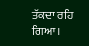ਤੱਕਦਾ ਰਹਿ ਗਿਆ।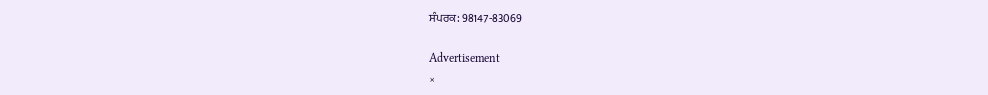ਸੰਪਰਕ: 98147-83069

Advertisement
×